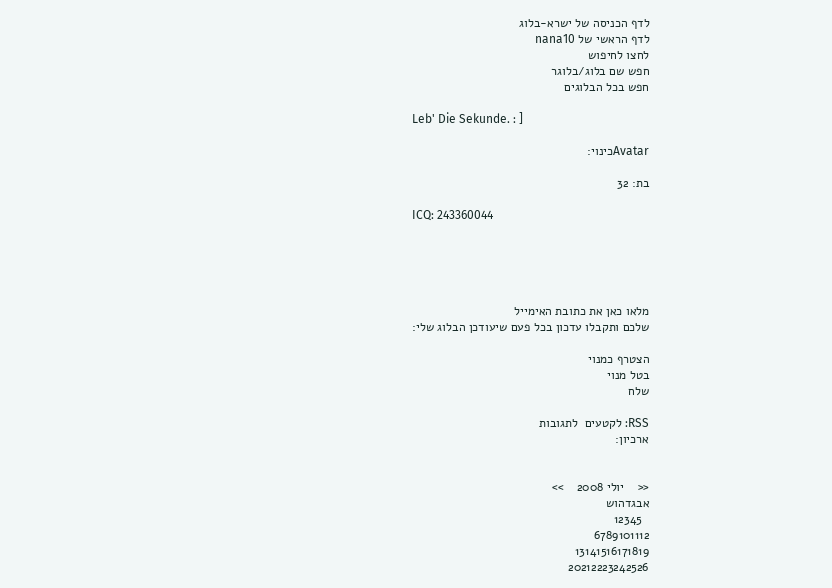לדף הכניסה של ישרא-בלוג
לדף הראשי של nana10
לחצו לחיפוש
חפש שם בלוג/בלוגר
חפש בכל הבלוגים

Leb' Die Sekunde. : ]

Avatarכינוי:

בת: 32

ICQ: 243360044





מלאו כאן את כתובת האימייל
שלכם ותקבלו עדכון בכל פעם שיעודכן הבלוג שלי:

הצטרף כמנוי
בטל מנוי
שלח

RSS: לקטעים  לתגובות
ארכיון:


<<    יולי 2008    >>
אבגדהוש
  12345
6789101112
13141516171819
20212223242526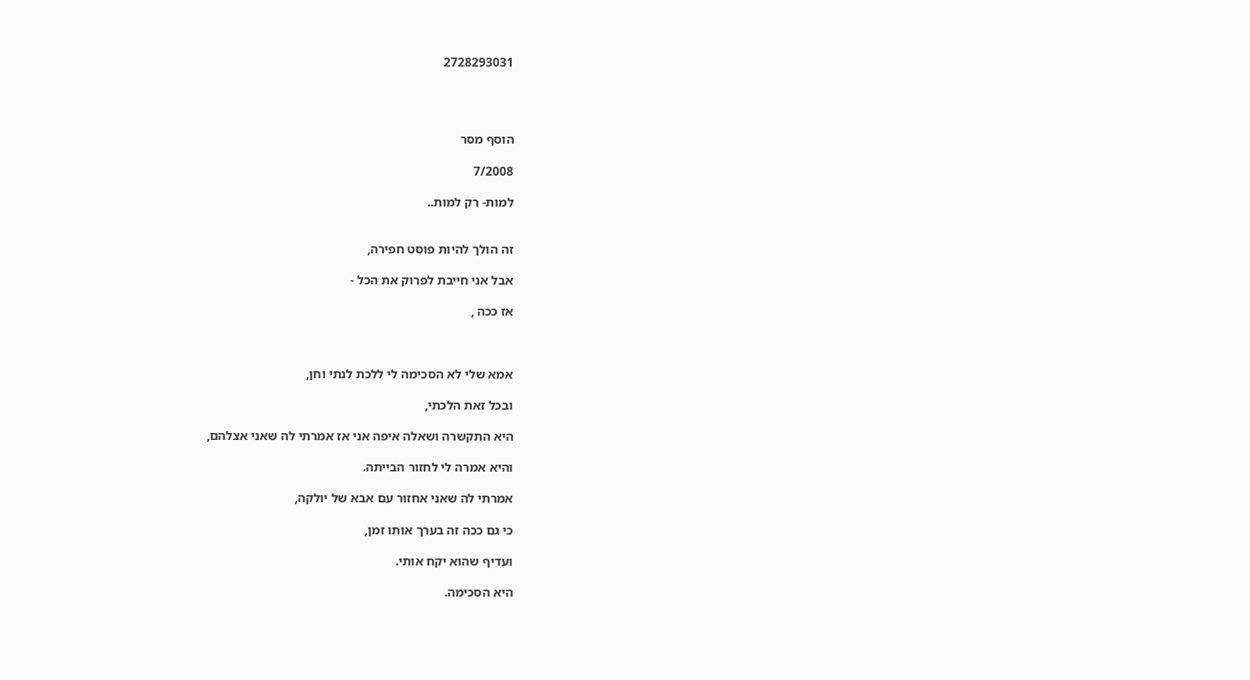2728293031




הוסף מסר

7/2008

למות- רק למות..


זה הולך להיות פוסט חפירה,

אבל אני חייבת לפרוק את הכל -

אז ככה ,



אמא שלי לא הסכימה לי ללכת לנתי וחן,

ובכל זאת הלכתי,

היא התקשרה ושאלה איפה אני אז אמרתי לה שאני אצלהם,

והיא אמרה לי לחזור הבייתה.

אמרתי לה שאני אחזור עם אבא של יולקה,

כי גם ככה זה בערך אותו זמן,

ועדיף שהוא יקח אותי.

היא הסכימה.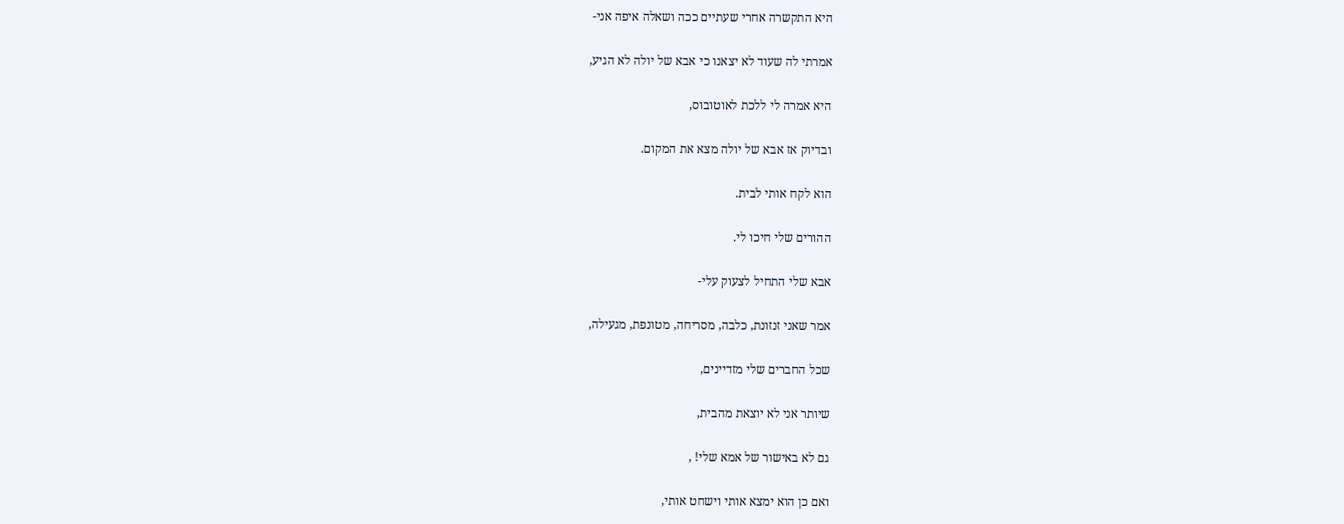היא התקשרה אחרי שעתיים ככה ושאלה איפה אני-

אמרתי לה שעוד לא יצאנו כי אבא של יולה לא הגיע,

היא אמרה לי ללכת לאוטובוס,

ובדיוק אז אבא של יולה מצא את המקום.

הוא לקח אותי לבית.

ההורים שלי חיכו לי.

אבא שלי התחיל לצעוק עלי-

אמר שאני זנזונת, כלבה, מסריחה, מטונפת, מגעילה,

שכל החברים שלי מזדיינים,

שיותר אני לא יוצאת מהבית,

גם לא באישור של אמא שלי! ,

ואם כן הוא ימצא אותי וישחט אותי,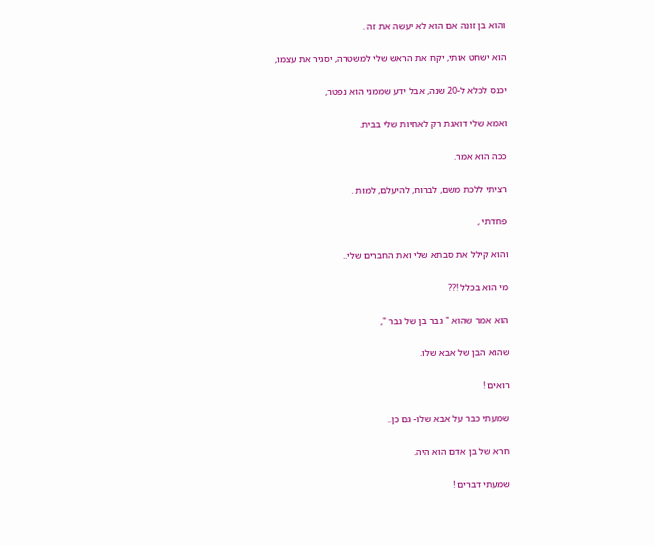והוא בן זונה אם הוא לא יעשה את זה .

הוא ישחט אותי, יקח את הראש שלי למשטרה, יסגיר את עצמו,

יכנס לכלא ל-20 שנה, אבל ידע שממני הוא נפטר,

ואמא שלי דואגת רק לאחיות שלי בבית.

ככה הוא אמר.

רציתי ללכת משם, לברוח, להיעלם, למות .

פחדתי ,

והוא קילל את סבתא שלי ואת החברים שלי..

מי הוא בכלל !??

הוא אמר שהוא " גבר בן של גבר ",

שהוא הבן של אבא שלו.

רואים !

שמעתי כבר על אבא שלו- גם כן..

חרא של בן אדם הוא היה.

שמעתי דברים !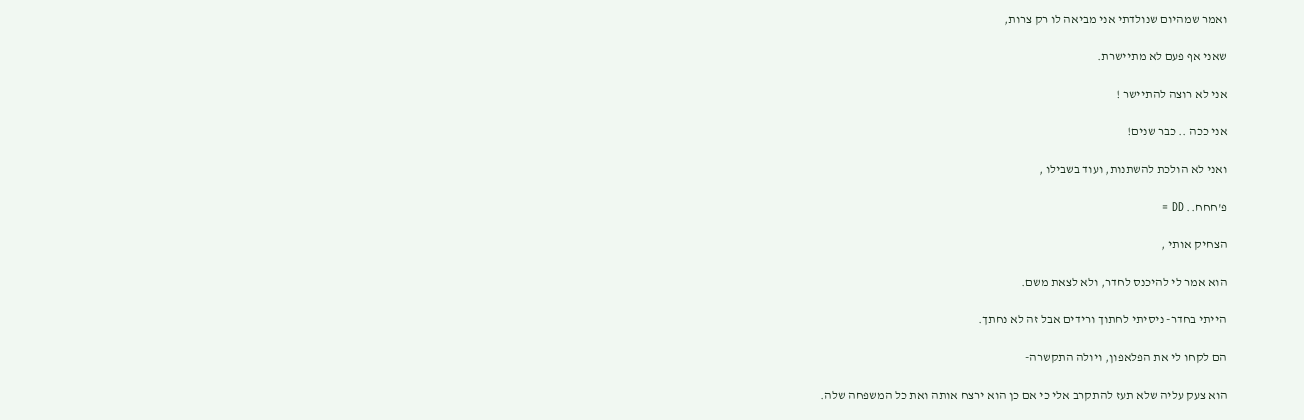ואמר שמהיום שנולדתי אני מביאה לו רק צרות,

שאני אף פעם לא מתיישרת.

אני לא רוצה להתיישר !

אני ככה .. כבר שנים!

ואני לא הולכת להשתנות, ועוד בשבילו ,

פ'חחח.. DD =

הצחיק אותי ,

הוא אמר לי להיכנס לחדר, ולא לצאת משם.

הייתי בחדר- ניסיתי לחתוך ורידים אבל זה לא נחתך.

הם לקחו לי את הפלאפון, ויולה התקשרה-

הוא צעק עליה שלא תעז להתקרב אלי כי אם כן הוא ירצח אותה ואת כל המשפחה שלה.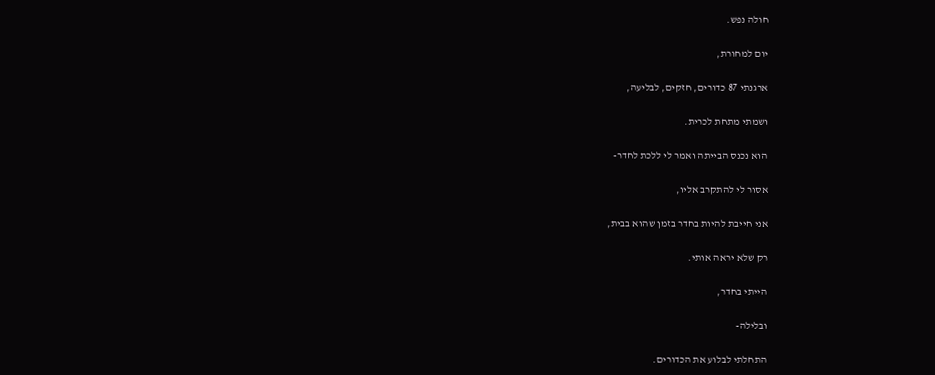חולה נפש.

יום למחורת,

ארגנתי 87 כדורים, חזקים, לבליעה,

ושמתי מתחת לכרית.

הוא נכנס הבייתה ואמר לי ללכת לחדר-

אסור לי להתקרב אליו,

אני חייבת להיות בחדר בזמן שהוא בבית,

רק שלא יראה אותי.

הייתי בחדר,

ובלילה-

התחלתי לבלוע את הכדורים.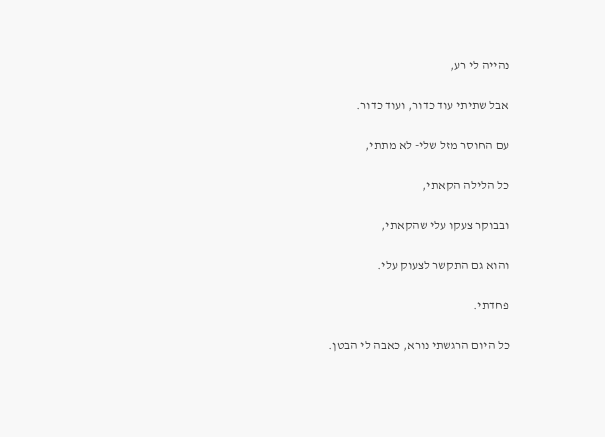נהייה לי רע,

אבל שתיתי עוד כדור, ועוד כדור.

עם החוסר מזל שלי- לא מתתי,

כל הלילה הקאתי,

ובבוקר צעקו עלי שהקאתי,

והוא גם התקשר לצעוק עלי.

פחדתי.

כל היום הרגשתי נורא, כאבה לי הבטן.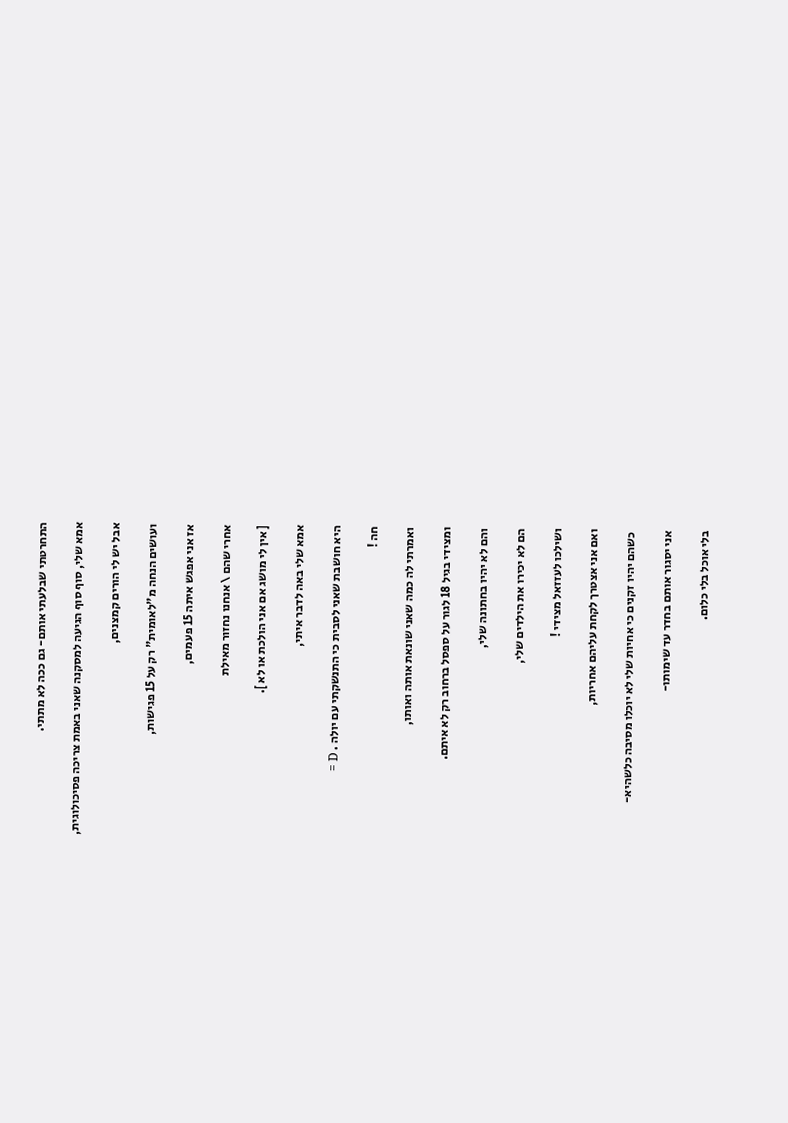התחרטתי שבלעתי אותם- גם ככה לא מתתי.

אמא שלי, סוף סוף הגיעה למסקנה שאני באמת צריכה פסיכולוגית,

אבל יש לי הורים קמצנים,

ועושים הנחה מ"לאומית" רק על 15 פגישות,

אז אני אפגש איתה 15 פעמים,

אחרי שהם \ אנחנו נחזור מאילת

[ אין לי מושג אם אני הולכת או לא ].

אמא שלי באה לדבר איתי,

היא חושבת שאני לסבית כי התנשקתי עם יולה . D =

חה !

ואמרתי לה כמה שאני שונאת אותה ואותו,

ומצידי בגיל 18 לגור על ספסל ברחוב רק לא איתם.

והם לא יהיו בחתונה שלי,

הם לא יכירו את הילדים שלי,

ושילכו לעזזאל מצידי !

ואם אני אצטרך לקחת עליהם אחריות,

 כשהם יהיו זקנים כי אחיות שלי לא יוכלו מסיבה כלשהיא-

אני יסגור אותם בחדר עד שימותו-

בלי אוכל בלי כלום.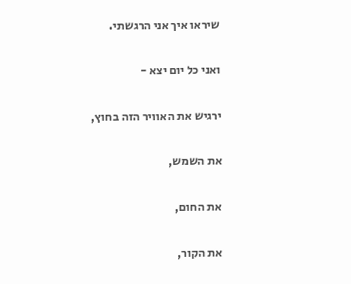שיראו איך אני הרגשתי.

ואני כל יום יצא -

ירגיש את האוויר הזה בחוץ,

את השמש,

את החום,

את הקור,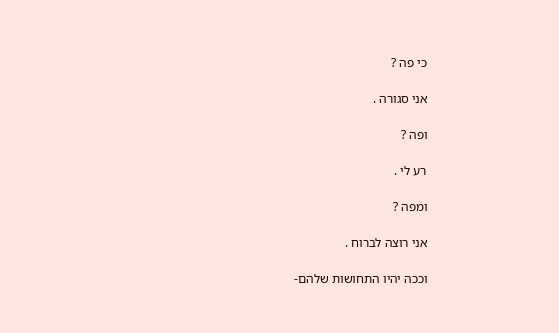כי פה ?

אני סגורה .

ופה ?

רע לי .

ומפה ?

אני רוצה לברוח .

וככה יהיו התחושות שלהם-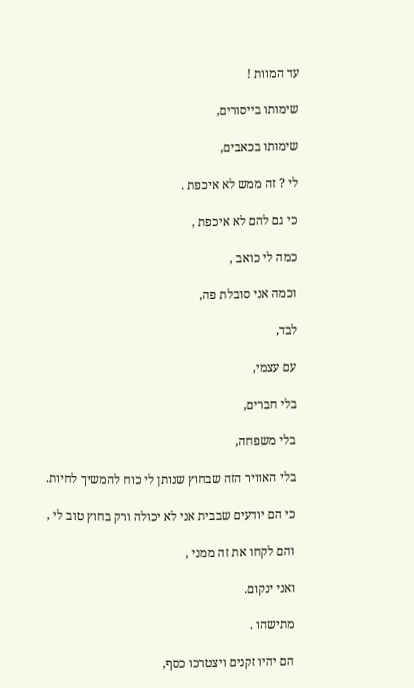עד המוות !

שימותו בייסורים,

שימותו בכאבים,

לי ? זה ממש לא איכפת .

כי גם להם לא איכפת ,

כמה לי כואב ,

וכמה אני סובלת פה,

לבד,

עם עצמי,

בלי חברים,

בלי משפחה,

בלי האוויר הזה שבחוץ שנותן לי כוח להמשיך לחיות.

כי הם יודעים שבבית אני לא יכולה ורק בחוץ טוב לי ,

והם לקחו את זה ממני ,

ואני ינקום.

מתישהו .

הם יהיו זקנים ויצטרכו כסף,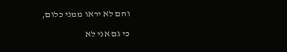והם לא יראו ממני כלום,

כי גם אני לא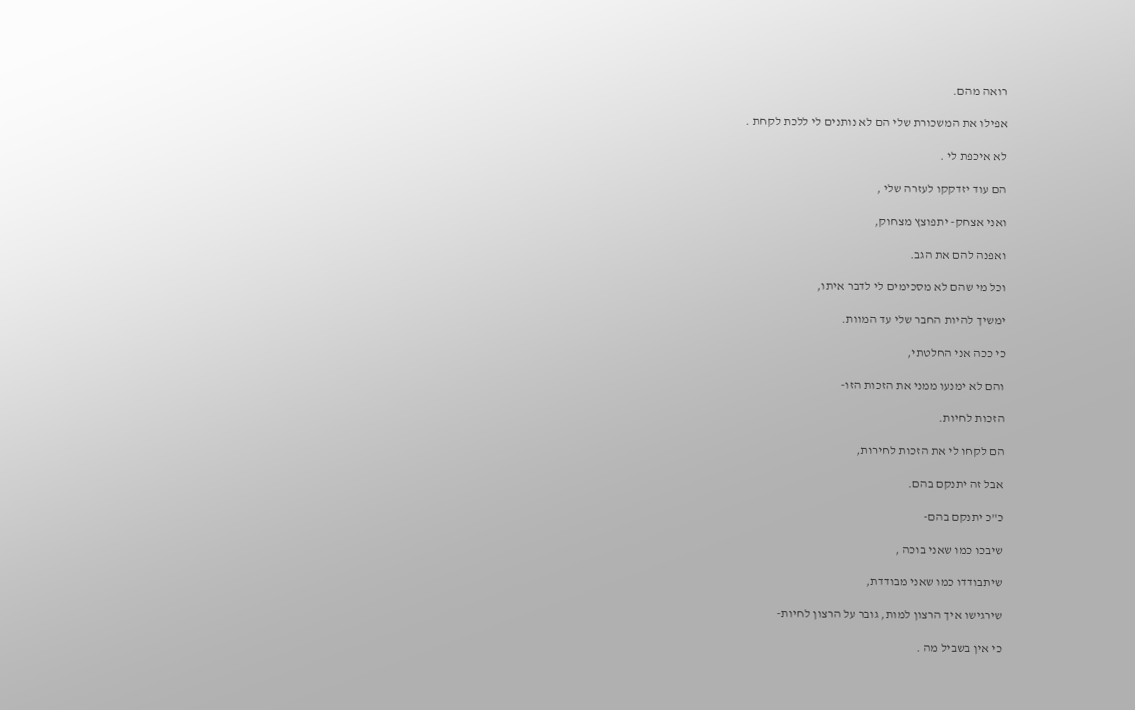רואה מהם.

אפילו את המשכורת שלי הם לא נותנים לי ללכת לקחת .

לא איכפת לי .

הם עוד יזדקקו לעזרה שלי ,

ואני אצחק- יתפוצץ מצחוק,

ואפנה להם את הגב.

וכל מי שהם לא מסכימים לי לדבר איתו,

ימשיך להיות החבר שלי עד המוות.

כי ככה אני החלטתי,

והם לא ימנעו ממני את הזכות הזו-

הזכות לחיות.

הם לקחו לי את הזכות לחירות,

אבל זה יתנקם בהם.

כ"כ יתנקם בהם-

שיבכו כמו שאני בוכה ,

שיתבודדו כמו שאני מבודדת,

שירגישו איך הרצון למות, גובר על הרצון לחיות-

כי אין בשביל מה .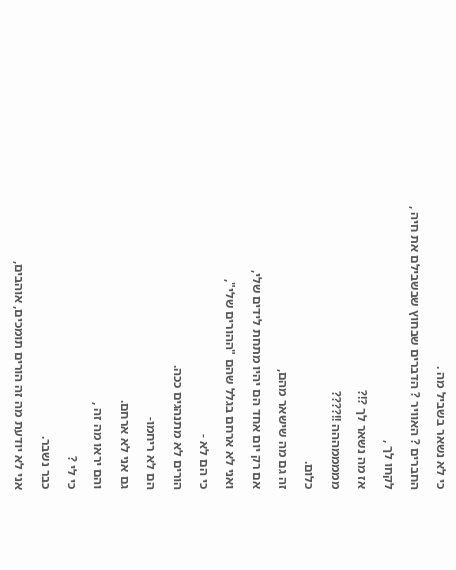כי לא נשאר בשביל מה .

החברים ? האוויר ? הדברים שבחוץ שבשבילם את חיה ,

לקחו לך ,

אז מה נשאר לך ?!?

מממממההה !!????

כלום.

זה גם מה שישאר מהם,

אם רק יום אחד הם יהיו מתחת לידים שלי,

ואני לא ארחם בגלל שהם "ההורים שלי",

כי הם לא -

הורים לא מתנהגים ככה.

הם לא ריחמו-

גם אני לא ארחם.

והם יראו מה זה ,

כי לי ?

כבר נשבר.

אני לא יודעת מה זה הורים תומכים, אוהבים,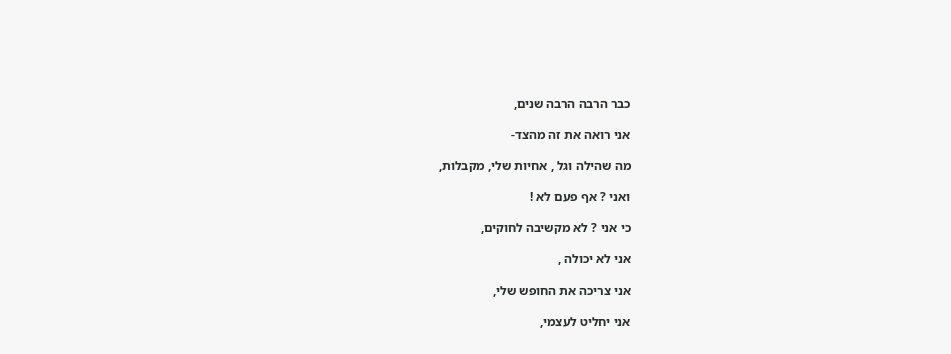כבר הרבה הרבה שנים,

אני רואה את זה מהצד-

מה שהילה וגל , אחיות שלי, מקבלות,

ואני ? אף פעם לא !

כי אני ? לא מקשיבה לחוקים,

אני לא יכולה ,

אני צריכה את החופש שלי,

אני יחליט לעצמי,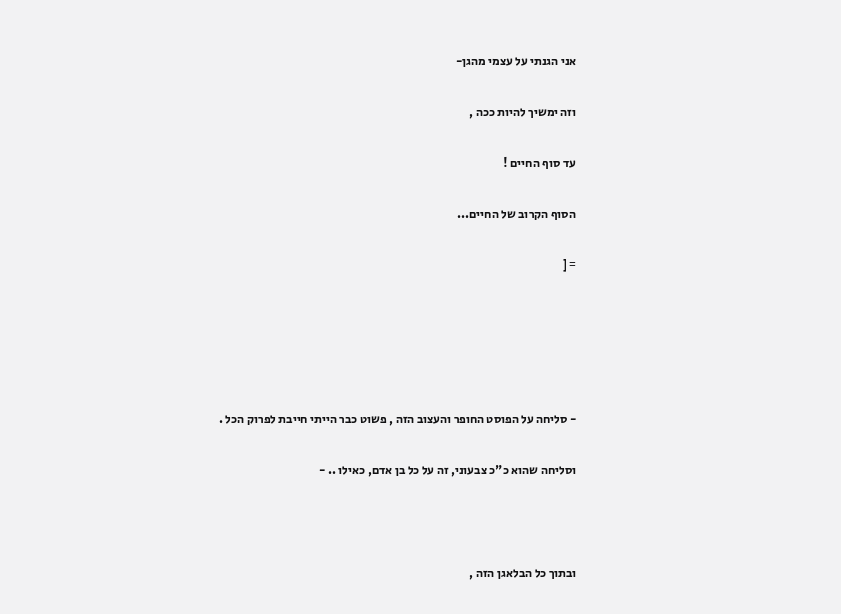אני הגנתי על עצמי מהגן-

וזה ימשיך להיות ככה ,

עד סוף החיים !

הסוף הקרוב של החיים...

= [





- סליחה על הפוסט החופר והעצוב הזה , פשוט כבר הייתי חייבת לפרוק הכל .

וסליחה שהוא כ"כ צבעוני, זה על כל בן אדם, כאילו .. -



ובתוך כל הבלאגן הזה ,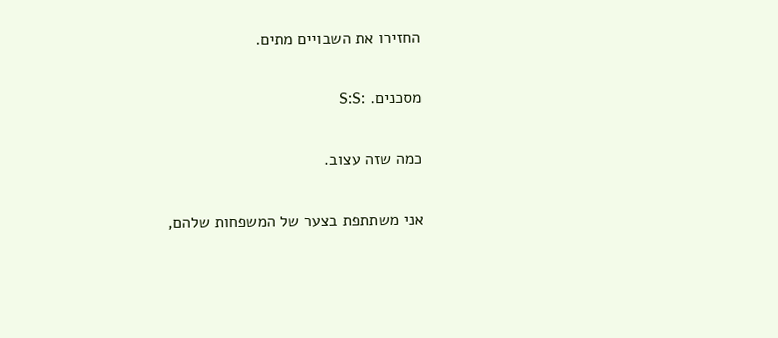החזירו את השבויים מתים.

מסכנים. :S:S

כמה שזה עצוב.

אני משתתפת בצער של המשפחות שלהם,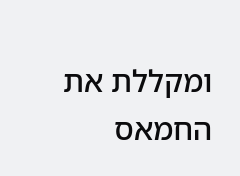ומקללת את החמאס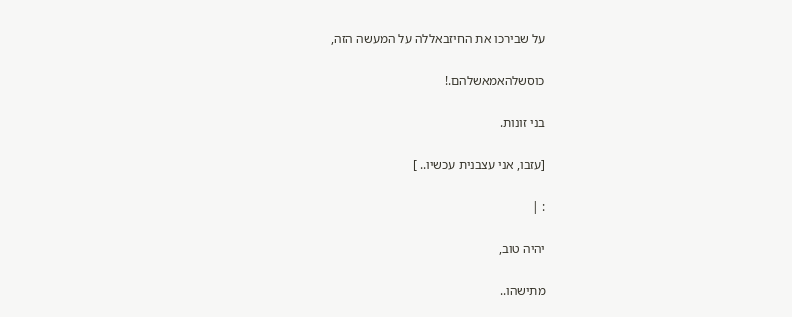על שבירכו את החיזבאללה על המעשה הזה,

כוסשלהאמאשלהם.!

בני זונות.

[עזבו, אני עצבנית עכשיו.. ]

: |

יהיה טוב,

מתישהו..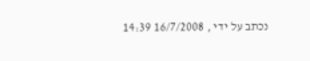נכתב על ידי , 16/7/2008 14:39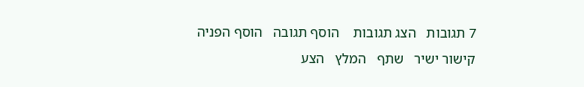7 תגובות   הצג תגובות    הוסף תגובה   הוסף הפניה   קישור ישיר   שתף   המלץ   הצע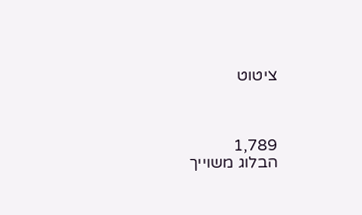ציטוט



1,789
הבלוג משוייך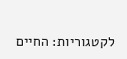לקטגוריות: החיים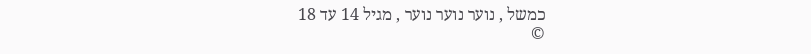כמשל , נוער נוער נוער , מגיל 14 עד 18
©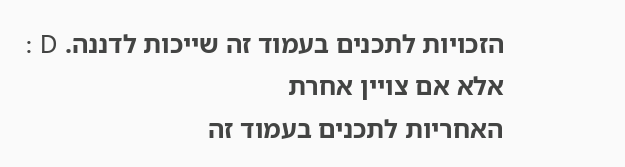הזכויות לתכנים בעמוד זה שייכות לדננה. D : אלא אם צויין אחרת
האחריות לתכנים בעמוד זה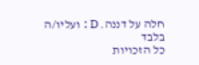חלה על דננה. D : ועליו/ה בלבד
כל הזכויות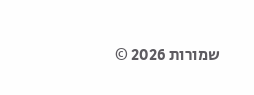שמורות 2026 ©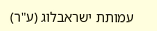עמותת ישראבלוג (ע"ר)